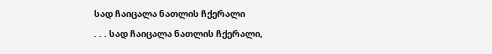სად ჩაიცალა ნათლის ჩქერალი
. . . სად ჩაიცალა ნათლის ჩქერალი,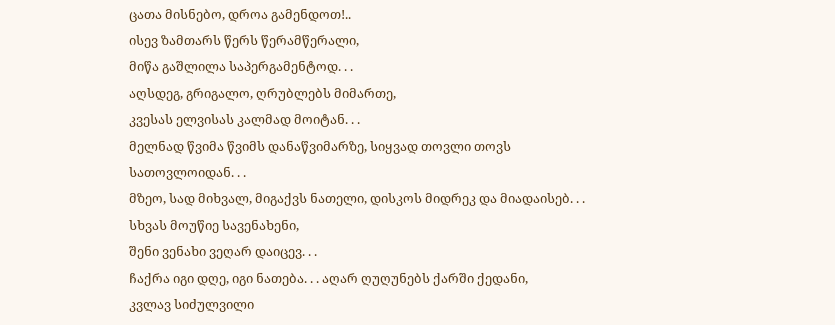ცათა მისნებო, დროა გამენდოთ!..
ისევ ზამთარს წერს წერამწერალი,
მიწა გაშლილა საპერგამენტოდ. . .
აღსდეგ, გრიგალო, ღრუბლებს მიმართე,
კვესას ელვისას კალმად მოიტან. . .
მელნად წვიმა წვიმს დანაწვიმარზე, სიყვად თოვლი თოვს
სათოვლოიდან. . .
მზეო, სად მიხვალ, მიგაქვს ნათელი, დისკოს მიდრეკ და მიადაისებ. . .
სხვას მოუწიე სავენახენი,
შენი ვენახი ვეღარ დაიცევ. . .
ჩაქრა იგი დღე, იგი ნათება. . . აღარ ღუღუნებს ქარში ქედანი,
კვლავ სიძულვილი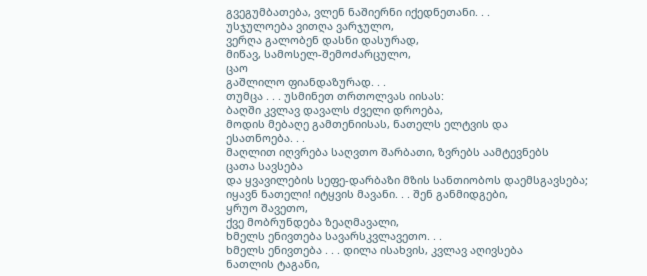გვეგუმბათება, ვლენ ნაშიერნი იქედნეთანი. . .
უსჯულოება ვითღა ვარჯულო,
ვერღა გალობენ დასნი დასურად,
მიწავ, სამოსელ-შემოძარცულო,
ცაო
გაშლილო ფიანდაზურად. . .
თუმცა . . . უსმინეთ თრთოლვას იისას:
ბაღში კვლავ დავალს ძველი დროება,
მოდის მებაღე გამთენიისას, ნათელს ელტვის და
ესათნოება. . .
მაღლით იღვრება საღვთო შარბათი, ზვრებს აამტევნებს
ცათა სავსება
და ყვავილების სეფე-დარბაზი მზის სანთიობოს დაემსგავსება;
იყავნ ნათელი! იტყვის მავანი. . . შენ განმიდგები,
ყრუო შავეთო,
ქვე მობრუნდება ზეაღმავალი,
ხმელს ენივთება სავარსკვლავეთო. . .
ხმელს ენივთება . . . დილა ისახვის, კვლავ აღივსება
ნათლის ტაგანი,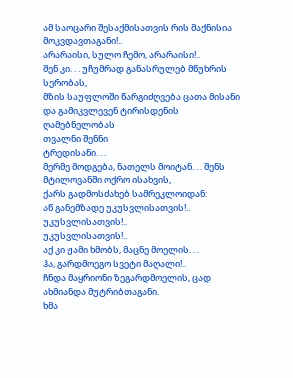ამ საოცარი შესაქმისათვის რის მაქნისია მოკვდავთაგანი!..
არარაისი, სულო ჩემო, არარაისი!..
შენ კი. . . უჩუმრად განასრულებ მწუხრის სერობას,
მზის საუფლოში წარგიძღვება ცათა მისანი
და გამიკვლევენ ტირისდენის ღამებნელობას
თვალნი შენნი
ტრედისანი. . .
მერმე მოდგება, ნათელს მოიტან. . . შენს მტილოვანში ოქრო ისახვის,
ქარს გადმოსძახებ სამრეკლოიდან:
აწ განემზადე უკუსვლისათვის!..
უკუსვლისათვის!..
უკუსვლისათვის!..
აქ კი ჟამი ხმობს, მაცნე მოელის. . .
ჰა, გარდმოეგო სვეტი მაღალი!..
ჩნდა მაყრიონი ზეგარდმოელის, ცად ახმიანდა მუტრიბთაგანი.
ხმა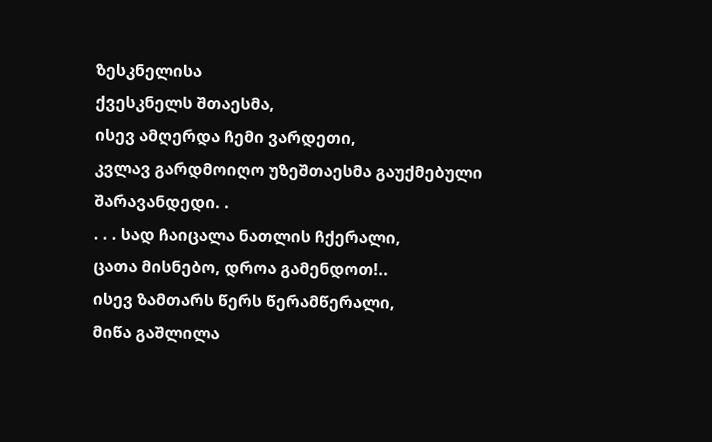ზესკნელისა
ქვესკნელს შთაესმა,
ისევ ამღერდა ჩემი ვარდეთი,
კვლავ გარდმოიღო უზეშთაესმა გაუქმებული შარავანდედი. .
. . . სად ჩაიცალა ნათლის ჩქერალი,
ცათა მისნებო, დროა გამენდოთ!..
ისევ ზამთარს წერს წერამწერალი,
მიწა გაშლილა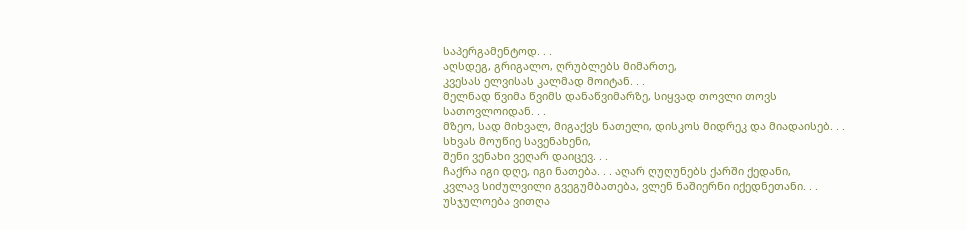საპერგამენტოდ. . .
აღსდეგ, გრიგალო, ღრუბლებს მიმართე,
კვესას ელვისას კალმად მოიტან. . .
მელნად წვიმა წვიმს დანაწვიმარზე, სიყვად თოვლი თოვს
სათოვლოიდან. . .
მზეო, სად მიხვალ, მიგაქვს ნათელი, დისკოს მიდრეკ და მიადაისებ. . .
სხვას მოუწიე სავენახენი,
შენი ვენახი ვეღარ დაიცევ. . .
ჩაქრა იგი დღე, იგი ნათება. . . აღარ ღუღუნებს ქარში ქედანი,
კვლავ სიძულვილი გვეგუმბათება, ვლენ ნაშიერნი იქედნეთანი. . .
უსჯულოება ვითღა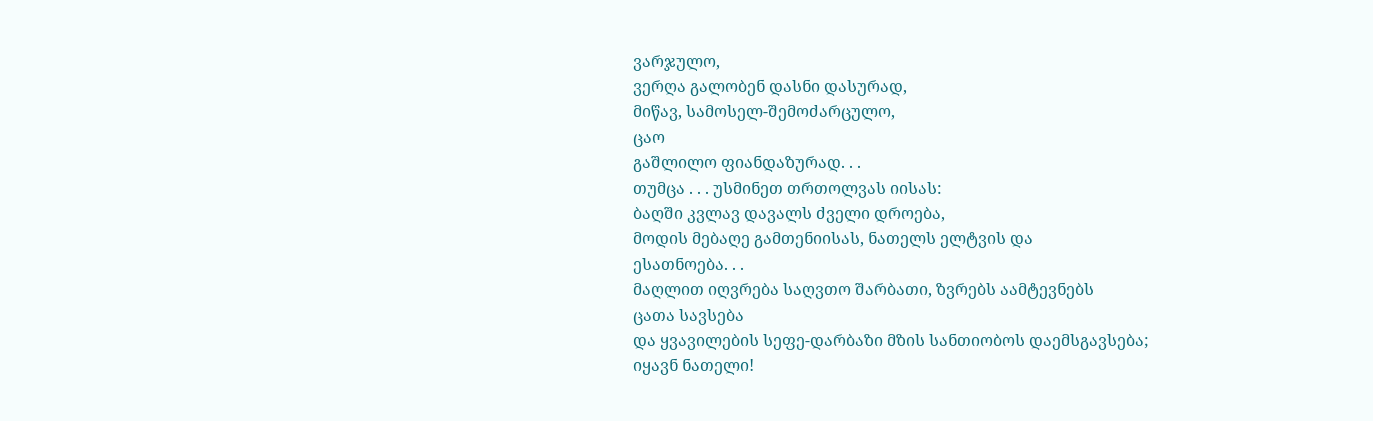ვარჯულო,
ვერღა გალობენ დასნი დასურად,
მიწავ, სამოსელ-შემოძარცულო,
ცაო
გაშლილო ფიანდაზურად. . .
თუმცა . . . უსმინეთ თრთოლვას იისას:
ბაღში კვლავ დავალს ძველი დროება,
მოდის მებაღე გამთენიისას, ნათელს ელტვის და
ესათნოება. . .
მაღლით იღვრება საღვთო შარბათი, ზვრებს აამტევნებს
ცათა სავსება
და ყვავილების სეფე-დარბაზი მზის სანთიობოს დაემსგავსება;
იყავნ ნათელი!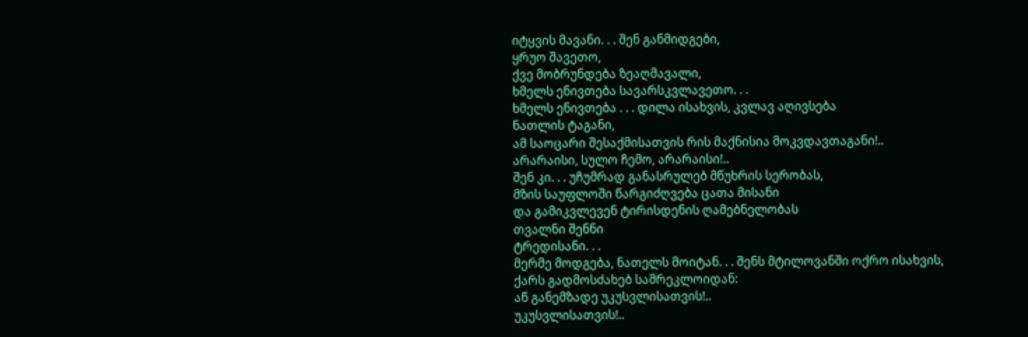იტყვის მავანი. . . შენ განმიდგები,
ყრუო შავეთო,
ქვე მობრუნდება ზეაღმავალი,
ხმელს ენივთება სავარსკვლავეთო. . .
ხმელს ენივთება . . . დილა ისახვის, კვლავ აღივსება
ნათლის ტაგანი,
ამ საოცარი შესაქმისათვის რის მაქნისია მოკვდავთაგანი!..
არარაისი, სულო ჩემო, არარაისი!..
შენ კი. . . უჩუმრად განასრულებ მწუხრის სერობას,
მზის საუფლოში წარგიძღვება ცათა მისანი
და გამიკვლევენ ტირისდენის ღამებნელობას
თვალნი შენნი
ტრედისანი. . .
მერმე მოდგება, ნათელს მოიტან. . . შენს მტილოვანში ოქრო ისახვის,
ქარს გადმოსძახებ სამრეკლოიდან:
აწ განემზადე უკუსვლისათვის!..
უკუსვლისათვის!..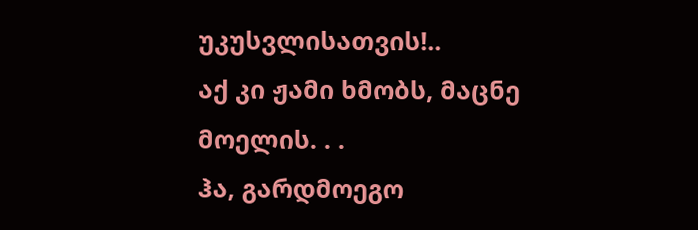უკუსვლისათვის!..
აქ კი ჟამი ხმობს, მაცნე მოელის. . .
ჰა, გარდმოეგო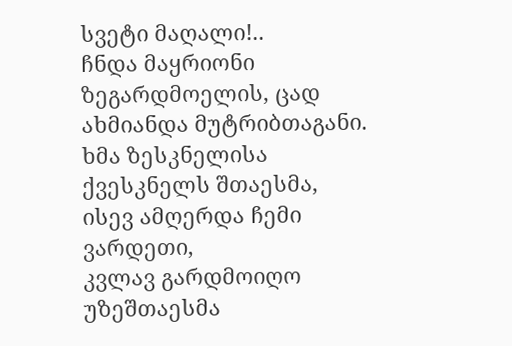სვეტი მაღალი!..
ჩნდა მაყრიონი ზეგარდმოელის, ცად ახმიანდა მუტრიბთაგანი.
ხმა ზესკნელისა
ქვესკნელს შთაესმა,
ისევ ამღერდა ჩემი ვარდეთი,
კვლავ გარდმოიღო უზეშთაესმა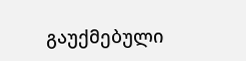გაუქმებული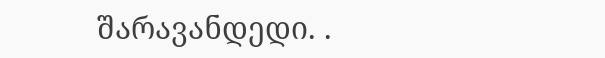შარავანდედი. .